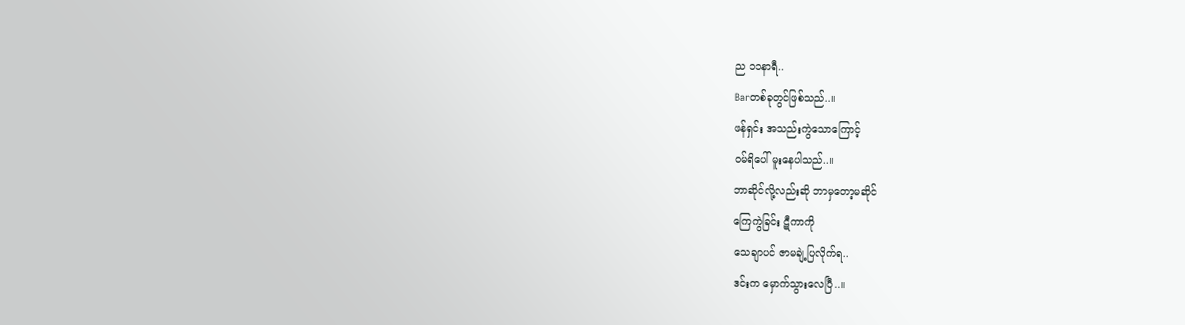ည ၁၁နာရီ..
Barတစ်ခုတွင်ဖြစ်သည်..။
ဖန်ရှင်း အသည်းကွဲသောကြောင့်
ဝမ်ရိပေါ် မူးနေပါသည်..။
ဘာဆိုင်လို့လည်းဆို ဘာမှတော့မဆိုင်
ကြေကွဲခြင်း ဋီကာကို
သေချာပင် ဇာမချဲ့ပြလိုက်ရ..
ဒင်းက မှောက်သွားလေပြီ..။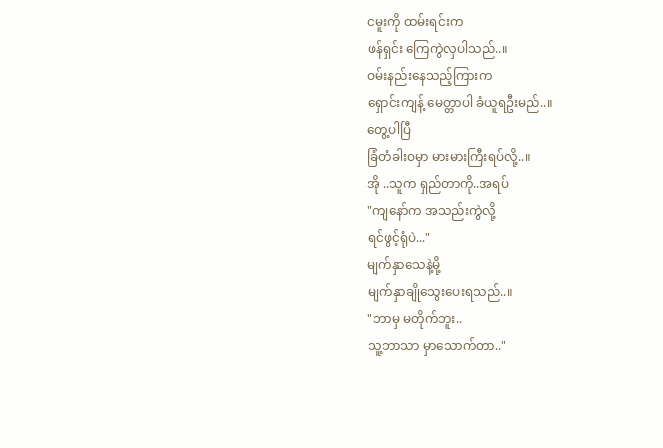ငမူးကို ထမ်းရင်းက
ဖန်ရှင်း ကြေကွဲလှပါသည်..။
ဝမ်းနည်းနေသည့်ကြားက
ရှောင်းကျန့် မေတ္တာပါ ခံယူရဦးမည်..။
တွေ့ပါပြီ
ခြံတံခါးဝမှာ မားမားကြီးရပ်လို့..။
အို ..သူက ရှည်တာကို..အရပ်
"ကျနော်က အသည်းကွဲလို့
ရင်ဖွင့်ရုံပဲ..."
မျက်နှာသေနဲ့မို့
မျက်နှာချိုသွေးပေးရသည်..။
"ဘာမှ မတိုက်ဘူး..
သူ့ဘာသာ မှာသောက်တာ.."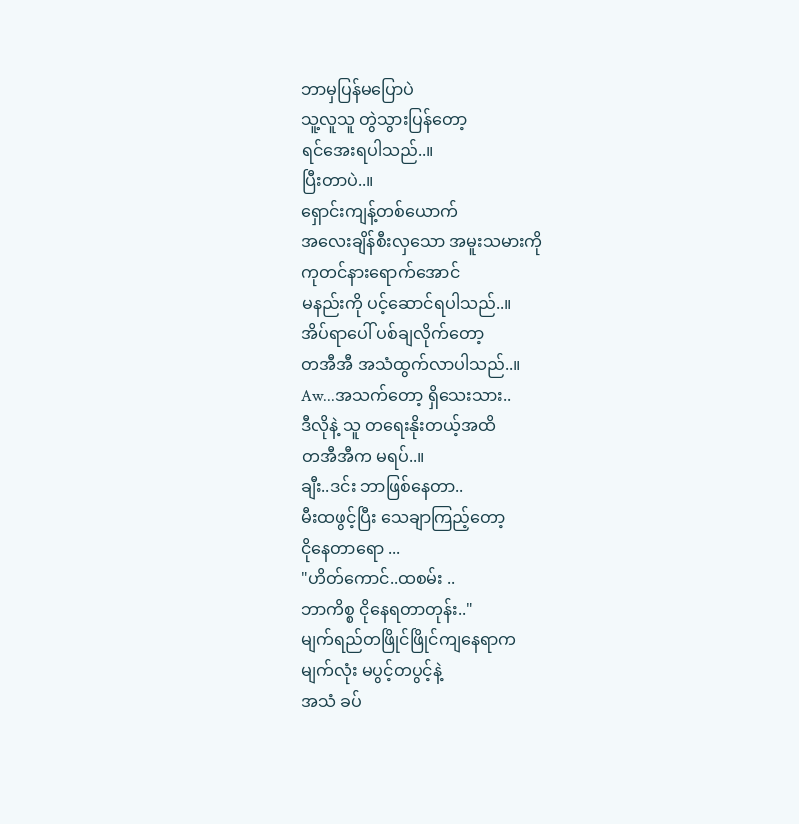ဘာမှပြန်မပြောပဲ
သူ့လူသူ တွဲသွားပြန်တော့
ရင်အေးရပါသည်..။
ပြီးတာပဲ..။
ရှောင်းကျန့်တစ်ယောက်
အလေးချိန်စီးလှသော အမူးသမားကို
ကုတင်နားရောက်အောင်
မနည်းကို ပင့်ဆောင်ရပါသည်..။
အိပ်ရာပေါ် ပစ်ချလိုက်တော့
တအီအီ အသံထွက်လာပါသည်..။
Aw...အသက်တော့ ရှိသေးသား..
ဒီလိုနဲ့ သူ တရေးနိုးတယ့်အထိ
တအီအီက မရပ်..။
ချီး..ဒင်း ဘာဖြစ်နေတာ..
မီးထဖွင့်ပြီး သေချာကြည့်တော့
ငိုနေတာရော ...
"ဟိတ်ကောင်..ထစမ်း ..
ဘာကိစ္စ ငိုနေရတာတုန်း.."
မျက်ရည်တဖြိုင်ဖြိုင်ကျနေရာက
မျက်လုံး မပွင့်တပွင့်နဲ့
အသံ ခပ်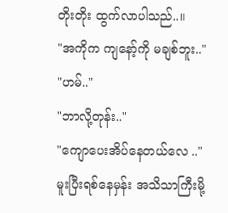တိုးတိုး ထွက်လာပါသည်..။
"အကိုက ကျနော့်ကို မချစ်ဘူး.."
"ဟမ်.."
"ဘာလို့တုန်း.."
"ကျောပေးအိပ်နေတယ်လေ .."
မူးပြီးရစ်နေမှန်း အသိသာကြီးမို့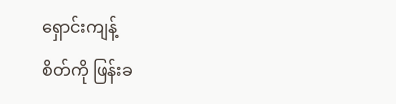ရှောင်းကျန့်
စိတ်ကို ဖြန်းခ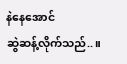နဲနေအောင်
ဆွဲဆန့်လိုက်သည်..။